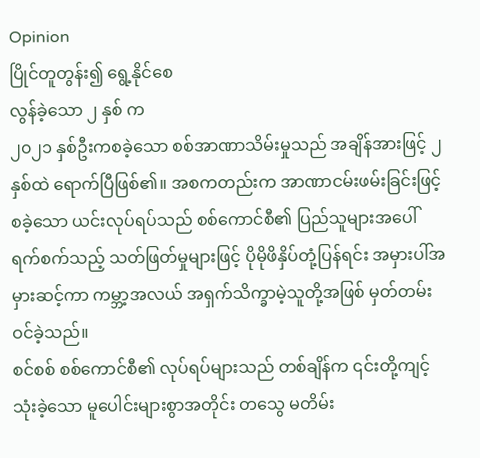Opinion
ပြိုင်တူတွန်း၍ ရွေ့နိုင်စေ
လွန်ခဲ့သော ၂ နှစ် က
၂၀၂၁ နှစ်ဦးကစခဲ့သော စစ်အာဏာသိမ်းမှုသည် အချိန်အားဖြင့် ၂ နှစ်ထဲ ရောက်ပြီဖြစ်၏။ အစကတည်းက အာဏာငမ်းဖမ်းခြင်းဖြင့် စခဲ့သော ယင်းလုပ်ရပ်သည် စစ်ကောင်စီ၏ ပြည်သူများအပေါ် ရက်စက်သည့် သတ်ဖြတ်မှုများဖြင့် ပိုမိုဖိနှိပ်တုံ့ပြန်ရင်း အမှားပါ်အမှားဆင့်ကာ ကမ္ဘာ့အလယ် အရှက်သိက္ခာမဲ့သူတို့အဖြစ် မှတ်တမ်းဝင်ခဲ့သည်။
စင်စစ် စစ်ကောင်စီ၏ လုပ်ရပ်များသည် တစ်ချိန်က ၎င်းတို့ကျင့်သုံးခဲ့သော မူပေါင်းများစွာအတိုင်း တသွေ မတိမ်း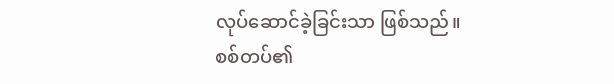လုပ်ဆောင်ခဲ့ခြင်းသာ ဖြစ်သည်။ စစ်တပ်၏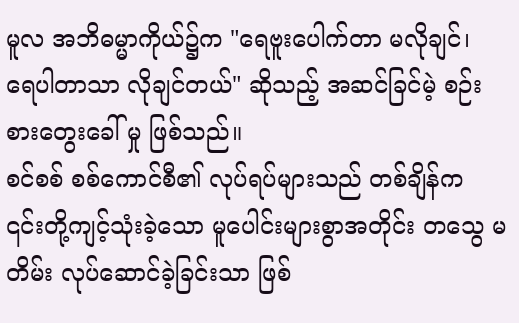မူလ အဘိဓမ္မာကိုယ်၌က "ရေဗူးပေါက်တာ မလိုချင်၊ ရေပါတာသာ လိုချင်တယ်" ဆိုသည့် အဆင်ခြင်မဲ့ စဉ်းစားတွေးခေါ် မှု ဖြစ်သည်။
စင်စစ် စစ်ကောင်စီ၏ လုပ်ရပ်များသည် တစ်ချိန်က ၎င်းတို့ကျင့်သုံးခဲ့သော မူပေါင်းများစွာအတိုင်း တသွေ မတိမ်း လုပ်ဆောင်ခဲ့ခြင်းသာ ဖြစ်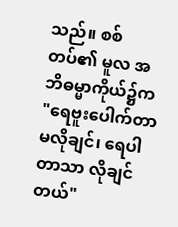သည်။ စစ်တပ်၏ မူလ အဘိဓမ္မာကိုယ်၌က "ရေဗူးပေါက်တာ မလိုချင်၊ ရေပါတာသာ လိုချင်တယ်"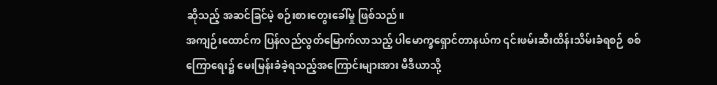ဆိုသည့် အဆင်ခြင်မဲ့ စဉ်းစားတွေးခေါ်မှု ဖြစ်သည်။
အကျဉ်းထောင်က ပြန်လည်လွတ်မြောက်လာသည့် ပါမောက္ခရှောင်တာနယ်က ၎င်းဖမ်းဆီးထိန်းသိမ်းခံရစဉ် စစ်ကြောရေး၌ မေးမြန်းခံခဲ့ရသည့်အကြောင်းများအား မီဒီယာသို့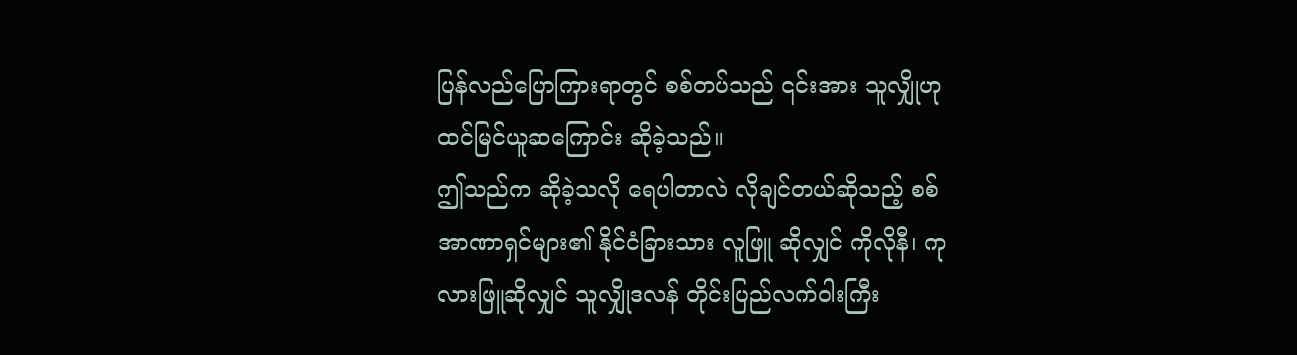ပြန်လည်ပြောကြားရာတွင် စစ်တပ်သည် ၎င်းအား သူလျှိုဟု ထင်မြင်ယူဆကြောင်း ဆိုခဲ့သည်။
ဤသည်က ဆိုခဲ့သလို ရေပါတာလဲ လိုချင်တယ်ဆိုသည့် စစ်အာဏာရှင်များ၏ နိုင်ငံခြားသား လူဖြူ ဆိုလျှင် ကိုလိုနီ၊ ကုလားဖြူဆိုလျှင် သူလျှိုဒလန် တိုင်းပြည်လက်ဝါးကြီး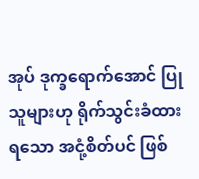အုပ် ဒုက္ခရောက်အောင် ပြုသူများဟု ရိုက်သွင်းခံထားရသော အငုံ့စိတ်ပင် ဖြစ်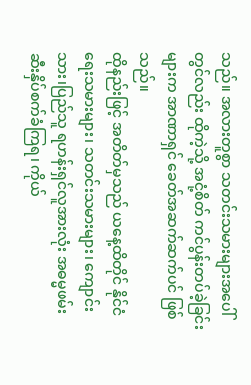သည်။ အလားတူစွာ သတင်းသမားများအပေါ်တွင်လည်း ထိုကဲ့သို့ အငုံ့စိတ် ကင်ပွန်းတပ်ခဲ့ခြင်းများက အာဏာရှင် ခေတ်အဆက်ဆက်ပင် ဖြစ်သည်။
ထိုနည်းဖြင့် အတိတ်မှသည် ယနေ့ထိတိုင် နိုင်ငံရေးသမားများ၊ သတင်းသမားများ၊ ကျောင်းသား၊ပြည်သူ ရဟန်းရှင်လူအားလုံး အဓမ္မဖမ်းဆီးနှိပ်စက်ခံကြရ၊ ကိုယ်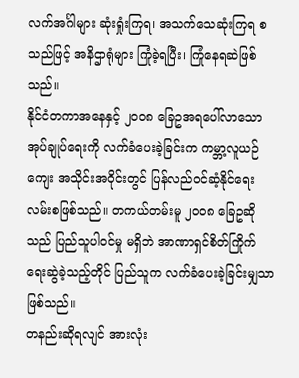လက်အင်္ဂါများ ဆုံးရှုံးကြရ၊ အသက်သေဆုံးကြရ စသည်ဖြင့် အနိဌာရုံများ ကြုံခဲ့ရပြီး၊ ကြုံနေရဆဲဖြစ်သည်။
နိုင်ငံတကာအနေနှင့် ၂၀၀၈ ခြေဥအရပေါ်လာသော အုပ်ချုပ်ရေးကို လက်ခံပေးခဲ့ခြင်းက ကမ္ဘာ့လူယဉ်ကျေး အသိုင်းအဝိုင်းတွင် ပြန်လည်ဝင်ဆံ့နိုင်ရေး လမ်းစဖြစ်သည်။ တကယ်တမ်းမူ ၂၀၀၈ ခြေဥဆိုသည် ပြည်သူပါဝင်မှု မရှိဘဲ အာဏာရှင်စိတ်ကြိုက် ရေးဆွဲခဲ့သည့်တိုင် ပြည်သူက လက်ခံပေးခဲ့ခြင်းမျှသာ ဖြစ်သည်။
တနည်းဆိုရလျင် အားလုံး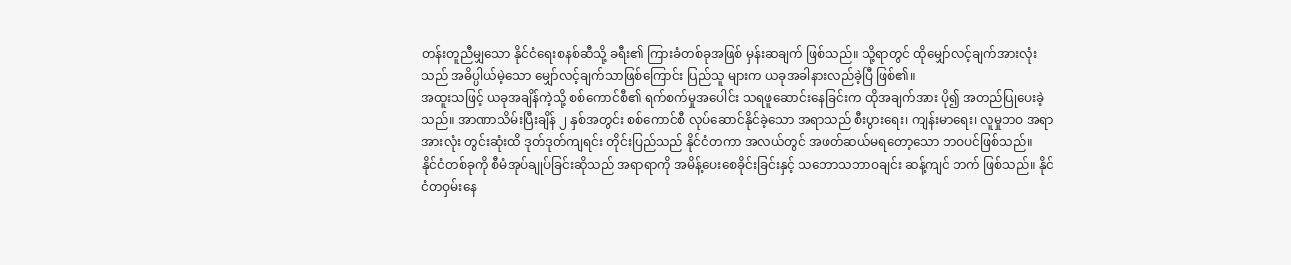တန်းတူညီမျှသော နိုင်ငံရေးစနစ်ဆီသို့ ခရီး၏ ကြားခံတစ်ခုအဖြစ် မှန်းဆချက် ဖြစ်သည်။ သို့ရာတွင် ထိုမျှော်လင့်ချက်အားလုံးသည် အဓိပ္ပါယ်မဲ့သော မျှော်လင့်ချက်သာဖြစ်ကြောင်း ပြည်သူ များက ယခုအခါနားလည်ခဲ့ပြီ ဖြစ်၏။
အထူးသဖြင့် ယခုအချိန်ကဲ့သို့ စစ်ကောင်စီ၏ ရက်စက်မှုအပေါင်း သရဖူဆောင်းနေခြင်းက ထိုအချက်အား ပို၍ အတည်ပြုပေးခဲ့သည်။ အာဏာသိမ်းပြီးချိန် ၂ နှစ်အတွင်း စစ်ကောင်စီ လုပ်ဆောင်နိုင်ခဲ့သော အရာသည် စီးပွားရေး၊ ကျန်းမာရေး၊ လူမှုဘဝ အရာအားလုံး တွင်းဆုံးထိ ဒုတ်ဒုတ်ကျရင်း တိုင်းပြည်သည် နိုင်ငံတကာ အလယ်တွင် အဖတ်ဆယ်မရတော့သော ဘဝပင်ဖြစ်သည်။
နိုင်ငံတစ်ခုကို စီမံအုပ်ချုပ်ခြင်းဆိုသည် အရာရာကို အမိန့်ပေးစေခိုင်းခြင်းနှင့် သဘောသဘာဝချင်း ဆန့်ကျင် ဘက် ဖြစ်သည်။ နိုင်ငံတဝှမ်းနေ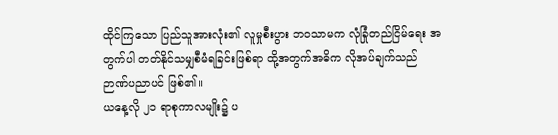ထိုင်ကြသော ပြည်သူအားလုံး၏ လူမှုစီးပွား ဘဝသာမက လုံခြုံတည်ငြိမ်ရေး အတွက်ပါ တတ်နိုင်သမျှစီမံရခြင်းဖြစ်ရာ ထို့အတွက်အဓိက လိုအပ်ချက်သည် ဉာဏ်ပညာပင် ဖြစ်၏။
ယနေ့လို ၂၁ ရာစုကာလမျိုး၌ ပ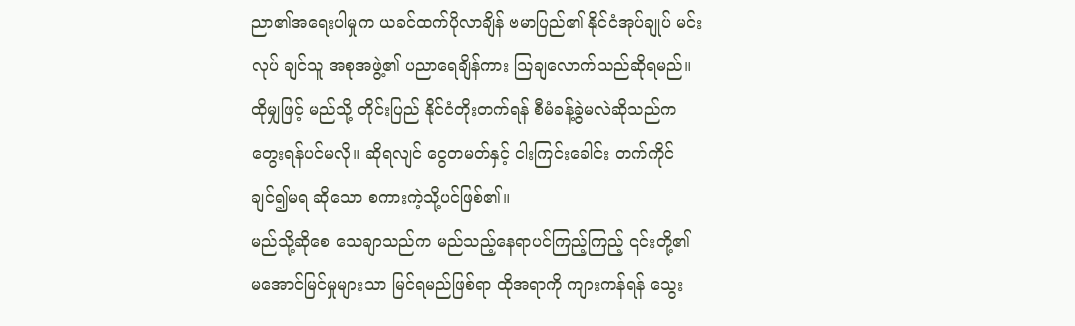ညာ၏အရေးပါမှုက ယခင်ထက်ပိုလာချိန် ဗမာပြည်၏ နိုင်ငံအုပ်ချုပ် မင်းလုပ် ချင်သူ အစုအဖွဲ့၏ ပညာရေချိန်ကား သြချလောက်သည်ဆိုရမည်။ ထိုမျှဖြင့် မည်သို့ တိုင်းပြည် နိုင်ငံတိုးတက်ရန် စီမံခန့်ခွဲမလဲဆိုသည်က တွေးရန်ပင်မလို။ ဆိုရလျင် ငွေတမတ်နှင့် ငါးကြင်းခေါင်း တက်ကိုင်ချင်၍မရ ဆိုသော စကားကဲ့သို့ပင်ဖြစ်၏။
မည်သို့ဆိုစေ သေချာသည်က မည်သည့်နေရာပင်ကြည့်ကြည့် ၎င်းတို့၏ မအောင်မြင်မှုများသာ မြင်ရမည်ဖြစ်ရာ ထိုအရာကို ကျားကန်ရန် သွေး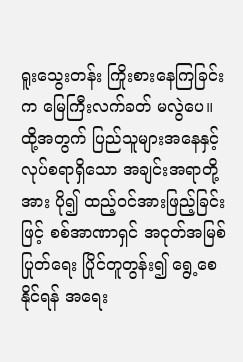ရူးသွေးတန်း ကြိုးစားနေကြခြင်းက မြေကြီးလက်ခတ် မလွဲပေ။ ထို့အတွက် ပြည်သူများအနေနှင့် လုပ်စရာရှိသော အချင်းအရာတို့အား ပို၍ ထည့်ဝင်အားဖြည့်ခြင်းဖြင့် စစ်အာဏာရှင် အငုတ်အမြစ်ပြုတ်ရေး ပြိုင်တူတွန်း၍ ရွေ့စေနိုင်ရန် အရေး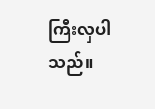ကြီးလှပါသည်။